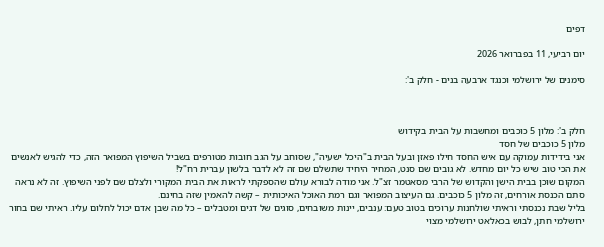דפים

יום רביעי, 11 בפברואר 2026

סימנים של ירושלמי וכנגד ארבעה בנים - חלק ב':



חלק ב': מלון 5 כוכבים ומחשבות על הבית בקידוש
מלון 5 כוכבים של חסד
אני בידידות עמוקה עם איש החסד חילו פאזן ובעל הבית ב"היכל ישעיה", שסוחב על הגב חובות מטורפים בשביל השיפוץ המפואר הזה, כדי להגיש לאנשים את הכי טוב שיש כל יום מחדש. לא גובים שם סנט, המחיר היחיד שתשלם שם זה לא לדבר בלשון עברית רח"ל!
המקום שוכן בבית הישן והקדוש של הרבי מסאטמר זצ"ל. אני מודה לבורא עולם שהספקתי לראות את הבית המקורי ולצלם שם לפני השיפוץ. זה לא נראה סתם הכנסת אורחים, זה מלון 5 כוכבים. גם העיצוב המפואר וגם רמת האוכל האיכותית – קשה להאמין שזה בחינם.
בליל שבת נכנסתי וראיתי שולחנות ערוכים בטוב טעם: ענבים, יינות משובחים, סוגים של דגים ומטבלים – כל מה שבן אדם יכול לחלום עליו. ראיתי שם בחור ירושלמי חתן, לבוש בכאלאט ירושלמי מצוי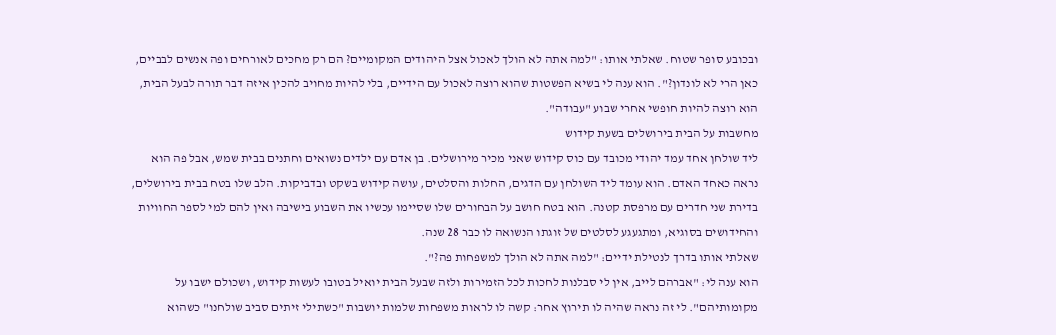ובכובע סופר שטוח. שאלתי אותו: "למה אתה לא הולך לאכול אצל היהודים המקומיים? הם רק מחכים לאורחים ופה אנשים לבביים, כאן הרי לא לונדון?". הוא ענה לי בשיא הפשטות שהוא רוצה לאכול עם הידיים, בלי להיות מחויב להכין איזה דבר תורה לבעל הבית, הוא רוצה להיות חופשי אחרי שבוע "עבודה".
מחשבות על הבית בירושלים בשעת קידוש
ליד שולחן אחד עמד יהודי מכובד עם כוס קידוש שאני מכיר מירושלים. בן אדם עם ילדים נשואים וחתנים בבית שמש, אבל פה הוא נראה כאחד האדם. הוא עומד ליד השולחן עם הדגים, החלות והסלטים, עושה קידוש בשקט ובדביקות. הלב שלו בטח בבית בירושלים, בדירת שני חדרים עם מרפסת קטנה. הוא בטח חושב על הבחורים שלו שסיימו עכשיו את השבוע בישיבה ואין להם למי לספר החוויות והחידושים בסוגיא, ומתגעגע לסלטים של זוגתו הנשואה לו כבר 28 שנה.
שאלתי אותו בדרך לנטילת ידיים: "למה אתה לא הולך למשפחות פה?".
הוא ענה לי: "אברהם לייב, אין לי סבלנות לחכות לכל הזמירות ולזה שבעל הבית יואיל בטובו לעשות קידוש, ושכולם ישבו על מקומותיהם". לי זה נראה שהיה לו תירוץ אחר: קשה לו לראות משפחות שלמות יושבות "כשתילי זיתים סביב שולחנו" כשהוא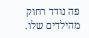פה נודד רחוק מהילדים שלו.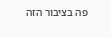פה בציבור הזה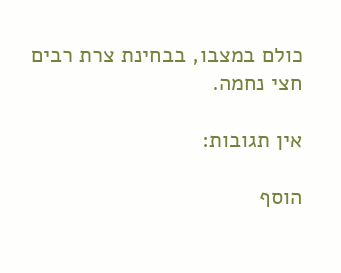כולם במצבו, בבחינת צרת רבים חצי נחמה.

אין תגובות:

הוסף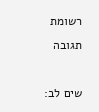רשומת תגובה

שים לב: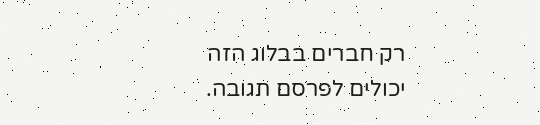רק חברים בבלוג הזה יכולים לפרסם תגובה.